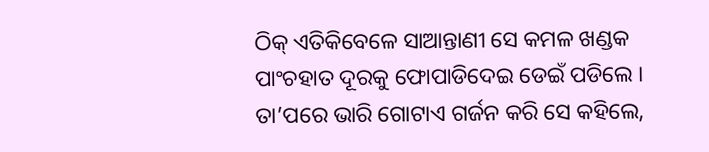ଠିକ୍ ଏତିକିବେଳେ ସାଆନ୍ତାଣୀ ସେ କମଳ ଖଣ୍ଡକ ପାଂଚହାତ ଦୂରକୁ ଫୋପାଡିଦେଇ ଡେଇଁ ପଡିଲେ । ତା’ପରେ ଭାରି ଗୋଟାଏ ଗର୍ଜନ କରି ସେ କହିଲେ,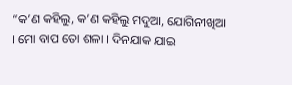“କ’ଣ କହିଲୁ, କ’ଣ କହିଲୁ ମଦୁଆ, ଯୋଗିନୀଖିଆ । ମୋ ବାପ ତୋ ଶଳା । ଦିନଯାକ ଯାଇ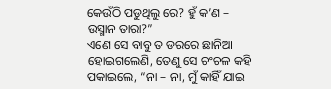କେଉଁଠି ପଡୁଥିଲୁ ରେ? ହୁଁ କ’ଣ – ଉସ୍ମାନ ତାରା?”
ଏଣେ ସେ ବାବୁ ତ ଡରରେ ଛାନିଆ ହୋଇଗଲେଣି, ତେଣୁ ସେ ଚଂଚଳ କହି ପକାଇଲେ, “ନା – ନା, ମୁଁ କାହିଁ ଯାଇ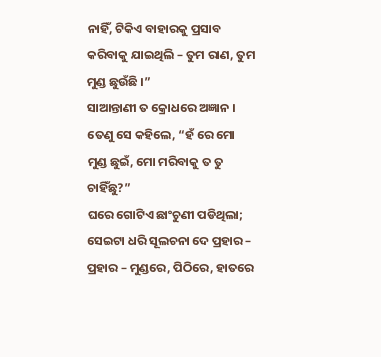ନାହିଁ, ଟିକିଏ ବାହାରକୁ ପ୍ରସାବ କରିବାକୁ ଯାଇଥିଲି – ତୁମ ରାଣ, ତୁମ ମୁଣ୍ଡ ଛୁଉଁଛି ।”
ସାଆନ୍ତାଣୀ ତ କ୍ରୋଧରେ ଅଜ୍ଞାନ । ତେଣୁ ସେ କହିଲେ, “ହଁ ରେ ମୋ ମୁଣ୍ଡ ଛୁଇଁ, ମୋ ମରିବାକୁ ତ ତୁ ଚାହିଁଛୁ?”
ଘରେ ଗୋଟିଏ ଛାଂଚୁଣୀ ପଡିଥିଲା; ସେଇଟା ଧରି ସୂଲଚନା ଦେ ପ୍ରହାର – ପ୍ରହାର – ମୁଣ୍ଡରେ, ପିଠିରେ, ହାତରେ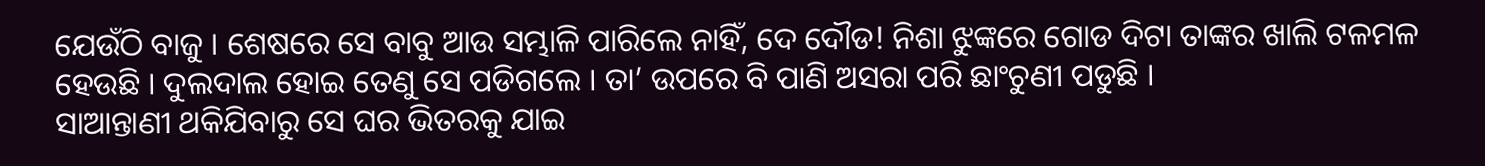ଯେଉଁଠି ବାଜୁ । ଶେଷରେ ସେ ବାବୁ ଆଉ ସମ୍ଭାଳି ପାରିଲେ ନାହିଁ, ଦେ ଦୌଡ! ନିଶା ଝୁଙ୍କରେ ଗୋଡ ଦିଟା ତାଙ୍କର ଖାଲି ଟଳମଳ ହେଉଛି । ଦୁଲଦାଲ ହୋଇ ତେଣୁ ସେ ପଡିଗଲେ । ତା’ ଉପରେ ବି ପାଣି ଅସରା ପରି ଛାଂଚୁଣୀ ପଡୁଛି ।
ସାଆନ୍ତାଣୀ ଥକିଯିବାରୁ ସେ ଘର ଭିତରକୁ ଯାଇ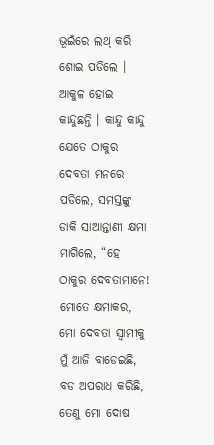ଭୂଇଁରେ ଲଥ୍ କରି ଶୋଇ ପଡିଲେ । ଆକୁଳ ହୋଇ କାନ୍ଦୁଛନ୍ତି । କାନ୍ଦୁ କାନ୍ଦୁ ଯେତେ ଠାକୁର ଦେବତା ମନରେ ପଡିଲେ, ସମସ୍ତଙ୍କୁ ଡାକି ସାଆନ୍ତାଣୀ କ୍ଷମା ମାଗିଲେ, “ହେ ଠାକୁର ଦେବତାମାନେ! ମୋତେ କ୍ଷମାକର, ମୋ ଦେବତା ସ୍ୱାମୀକୁ ମୁଁ ଆଜି ବାଡେଇଛି, ବଡ ଅପରାଧ କରିଛି, ତେଣୁ ମୋ ଦୋଷ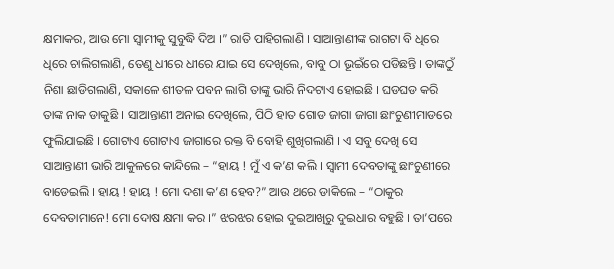କ୍ଷମାକର, ଆଉ ମୋ ସ୍ୱାମୀକୁ ସୁବୁଦ୍ଧି ଦିଅ ।” ରାତି ପାହିଗଲାଣି । ସାଆନ୍ତାଣୀଙ୍କ ରାଗଟା ବି ଧିରେ ଧିରେ ଚାଲିଗଲାଣି, ତେଣୁ ଧୀରେ ଧୀରେ ଯାଇ ସେ ଦେଖିଲେ, ବାବୁ ଠା ଭୂଇଁରେ ପଡିଛନ୍ତି । ତାଙ୍କଠୁଁ ନିଶା ଛାଡିଗଲାଣି, ସକାଳେ ଶୀତଳ ପବନ ଲାଗି ତାଙ୍କୁ ଭାରି ନିଦଟାଏ ହୋଇଛି । ଘଡଘଡ କରି ତାଙ୍କ ନାକ ଡାକୁଛି । ସାଆନ୍ତାଣୀ ଅନାଇ ଦେଖିଲେ, ପିଠି ହାତ ଗୋଡ ଜାଗା ଜାଗା ଛାଂଚୁଣୀମାଡରେ ଫୁଲିଯାଇଛି । ଗୋଟାଏ ଗୋଟାଏ ଜାଗାରେ ରକ୍ତ ବି ବୋହି ଶୁଖିଗଲାଣି । ଏ ସବୁ ଦେଖି ସେ ସାଆନ୍ତାଣୀ ଭାରି ଆକୁଳରେ କାନ୍ଦିଲେ – “ହାୟ ! ମୁଁ ଏ କ’ଣ କଲି । ସ୍ୱାମୀ ଦେବତାଙ୍କୁ ଛାଂଚୁଣୀରେ ବାଡେଇଲି । ହାୟ ! ହାୟ ! ମୋ ଦଶା କ’ଣ ହେବ?” ଆଉ ଥରେ ଡାକିଲେ – “ଠାକୁର ଦେବତାମାନେ! ମୋ ଦୋଷ କ୍ଷମା କର ।” ଝରଝର ହୋଇ ଦୁଇଆଖିରୁ ଦୁଇଧାର ବହୁଛି । ତା’ପରେ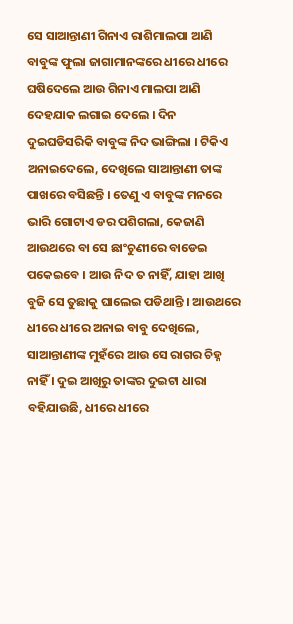ସେ ସାଆନ୍ତାଣୀ ଗିନାଏ ରାଶିମାଲପା ଆଣି ବାବୁଙ୍କ ଫୁଲା ଜାଗାମାନଙ୍କରେ ଧୀରେ ଧୀରେ ଘଷିଦେଲେ ଆଉ ଗିନାଏ ମାଲପା ଆଣି ଦେହଯାକ ଲଗାଇ ଦେଲେ । ଦିନ ଦୁଇଘଡିସରିକି ବାବୁଙ୍କ ନିଦ ଭାଙ୍ଗିଲା । ଟିକିଏ ଅନାଇଦେଲେ, ଦେଖିଲେ ସାଆନ୍ତାଣୀ ତାଙ୍କ ପାଖରେ ବସିଛନ୍ତି । ତେଣୁ ଏ ବାବୁଙ୍କ ମନରେ ଭାରି ଗୋଟାଏ ଡର ପଶିଗଲା, କେଜାଣି ଆଉଥରେ ବା ସେ ଛାଂଚୁଣୀରେ ବାଡେଇ ପକେଇବେ । ଆଉ ନିଦ ତ ନାହିଁ, ଯାହା ଆଖି ବୁଜି ସେ ତୁଛାକୁ ଘାଲେଇ ପଡିଥାନ୍ତି । ଆଉଥରେ ଧୀରେ ଧୀରେ ଅନାଇ ବାବୁ ଦେଖିଲେ, ସାଆନ୍ତାଣୀଙ୍କ ମୁହଁରେ ଆଉ ସେ ରାଗର ଚିହ୍ନ ନାହିଁ । ଦୁଇ ଆଖିରୁ ତାଙ୍କର ଦୁଇଟା ଧାରା ବହିଯାଉଛି, ଧୀରେ ଧୀରେ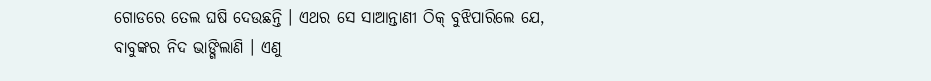ଗୋଡରେ ତେଲ ଘଷି ଦେଉଛନ୍ତି । ଏଥର ସେ ସାଆନ୍ତାଣୀ ଠିକ୍ ବୁଝିପାରିଲେ ଯେ, ବାବୁଙ୍କର ନିଦ ଭାଙ୍ଗିଲାଣି । ଏଣୁ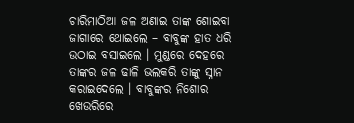ଚାରିମାଠିଆ ଜଳ ଅଣାଇ ତାଙ୍କ ଶୋଇବା ଜାଗାରେ ଥୋଇଲେ – ବାବୁଙ୍କ ହାତ ଧରି ଉଠାଇ ବସାଇଲେ । ମୁଣ୍ଡରେ ଦେହରେ ତାଙ୍କର ଜଳ ଢାଳି ଭଲକରି ତାଙ୍କୁ ସ୍ନାନ କରାଇଦେଲେ । ବାବୁଙ୍କର ନିଶୋର ଖେଉରିରେ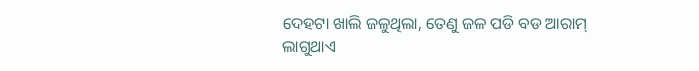ଦେହଟା ଖାଲି ଜଳୁଥିଲା, ତେଣୁ ଜଳ ପଡି ବଡ ଆରାମ୍ ଲାଗୁଥାଏ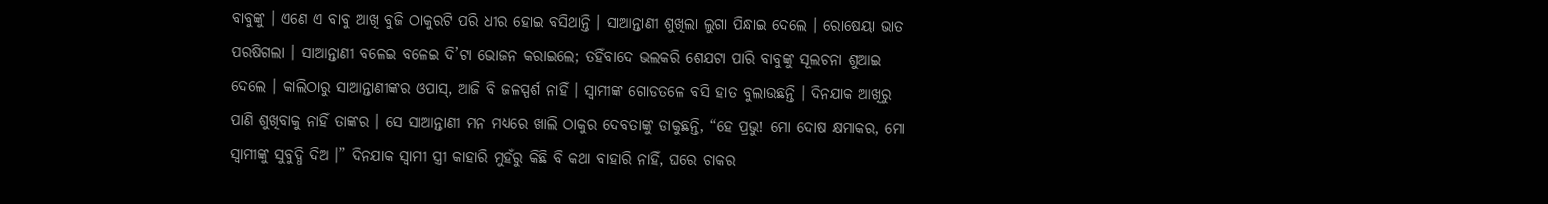ବାବୁଙ୍କୁ । ଏଣେ ଏ ବାବୁ ଆଖି ବୁଜି ଠାକୁରଟି ପରି ଧୀର ହୋଇ ବସିଥାନ୍ତି । ସାଆନ୍ତାଣୀ ଶୁଖିଲା ଲୁଗା ପିନ୍ଧାଇ ଦେଲେ । ରୋଷେୟା ଭାତ ପରଷିଗଲା । ସାଆନ୍ତାଣୀ ବଳେଇ ବଳେଇ ଦି’ଟା ଭୋଜନ କରାଇଲେ; ତହିଁବାଦେ ଭଲକରି ଶେଯଟା ପାରି ବାବୁଙ୍କୁ ସୂଲଚନା ଶୁଆଇ ଦେଲେ । କାଲିଠାରୁ ସାଆନ୍ତାଣୀଙ୍କର ଓପାସ୍, ଆଜି ବି ଜଳସ୍ପର୍ଶ ନାହିଁ । ସ୍ୱାମୀଙ୍କ ଗୋଡତଳେ ବସି ହାତ ବୁଲାଉଛନ୍ତି । ଦିନଯାକ ଆଖିରୁ ପାଣି ଶୁଖିବାକୁ ନାହିଁ ତାଙ୍କର । ସେ ସାଆନ୍ତାଣୀ ମନ ମଧ୍ୟରେ ଖାଲି ଠାକୁର ଦେବତାଙ୍କୁ ଡାକୁଛନ୍ତି, “ହେ ପ୍ରଭୁ! ମୋ ଦୋଷ କ୍ଷମାକର, ମୋ ସ୍ୱାମୀଙ୍କୁ ସୁବୁଦ୍ଧି ଦିଅ ।” ଦିନଯାକ ସ୍ୱାମୀ ସ୍ତ୍ରୀ କାହାରି ମୁହଁରୁ କିଛି ବି କଥା ବାହାରି ନାହିଁ, ଘରେ ଚାକର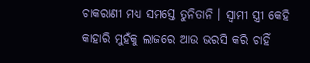ଚାକରାଣୀ ମଧ୍ୟ ସମସ୍ତେ ତୁନିତାନି । ସ୍ୱାମୀ ସ୍ତ୍ରୀ କେହି କାହାରି ମୁହଁକୁ ଲାଜରେ ଆଉ ଭରସି କରି ଚାହିଁ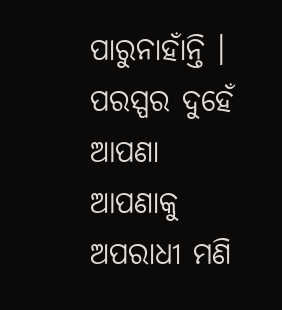ପାରୁନାହାଁନ୍ତି । ପରସ୍ପର ଦୁହେଁ ଆପଣା ଆପଣାକୁ ଅପରାଧୀ ମଣି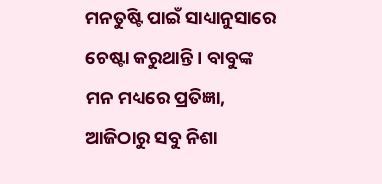ମନତୁଷ୍ଟି ପାଇଁ ସାଧ୍ୟାନୁସାରେ ଚେଷ୍ଟା କରୁଥାନ୍ତି । ବାବୁଙ୍କ ମନ ମଧ୍ୟରେ ପ୍ରତିଜ୍ଞା, ଆଜିଠାରୁ ସବୁ ନିଶା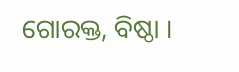ଗୋରକ୍ତ, ବିଷ୍ଠା ।